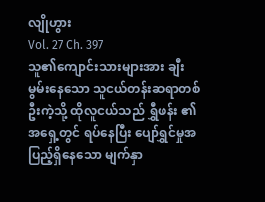လျိုဟွား
Vol. 27 Ch. 397
သူ၏ကျောင်းသားများအား ချီးမွမ်းနေသော သူငယ်တန်းဆရာတစ်ဦးကဲ့သို့ ထိုလူငယ်သည် ရွှီဖန်း ၏အရှေ့တွင် ရပ်နေပြီး ပျော်ရွှင်မှုအပြည့်ရှိနေသော မျက်နှာ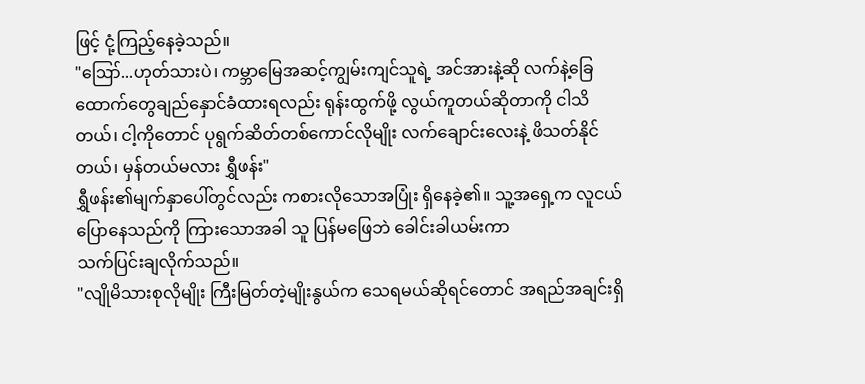ဖြင့် ငုံ့ကြည့်နေခဲ့သည်။
"ဪ...ဟုတ်သားပဲ၊ ကမ္ဘာမြေအဆင့်ကျွမ်းကျင်သူရဲ့ အင်အားနဲ့ဆို လက်နဲ့ခြေထောက်တွေချည်နှောင်ခံထားရလည်း ရုန်းထွက်ဖို့ လွယ်ကူတယ်ဆိုတာကို ငါသိတယ်၊ ငါ့ကိုတောင် ပုရွက်ဆိတ်တစ်ကောင်လိုမျိုး လက်ချောင်းလေးနဲ့ ဖိသတ်နိုင်
တယ်၊ မှန်တယ်မလား ရွှီဖန်း"
ရွှီဖန်း၏မျက်နှာပေါ်တွင်လည်း ကစားလိုသောအပြုံး ရှိနေခဲ့၏။ သူ့အရှေ့က လူငယ်ပြောနေသည်ကို ကြားသောအခါ သူ ပြန်မဖြေဘဲ ခေါင်းခါယမ်းကာ
သက်ပြင်းချလိုက်သည်။
"လျိုမိသားစုလိုမျိုး ကြီးမြတ်တဲ့မျိုးနွယ်က သေရမယ်ဆိုရင်တောင် အရည်အချင်းရှိ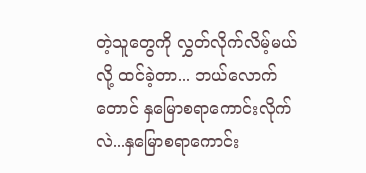တဲ့သူတွေကို လွှတ်လိုက်လိမ့်မယ်လို့ ထင်ခဲ့တာ... ဘယ်လောက်တောင် နှမြောစရာကောင်းလိုက်လဲ...နှမြောစရာကောင်း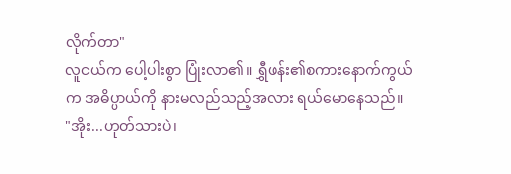လိုက်တာ"
လူငယ်က ပေါ့ပါးစွာ ပြုံးလာ၏။ ရွှီဖန်း၏စကားနောက်ကွယ်က အဓိပ္ပာယ်ကို နားမလည်သည့်အလား ရယ်မောနေသည်။
"အိုး...ဟုတ်သားပဲ၊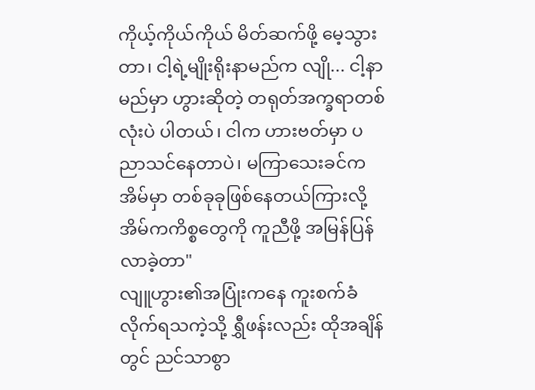ကိုယ့်ကိုယ်ကိုယ် မိတ်ဆက်ဖို့ မေ့သွားတာ၊ ငါ့ရဲ့မျိုးရိုးနာမည်က လျို... ငါ့နာမည်မှာ ဟွားဆိုတဲ့ တရုတ်အက္ခရာတစ်လုံးပဲ ပါတယ်၊ ငါက ဟားဗတ်မှာ ပညာသင်နေတာပဲ၊ မကြာသေးခင်က အိမ်မှာ တစ်ခုခုဖြစ်နေတယ်ကြားလို့ အိမ်ကကိစ္စတွေကို ကူညီဖို့ အမြန်ပြန်လာခဲ့တာ"
လျူဟွား၏အပြုံးကနေ ကူးစက်ခံလိုက်ရသကဲ့သို့ ရွှီဖန်းလည်း ထိုအချိန်တွင် ညင်သာစွာ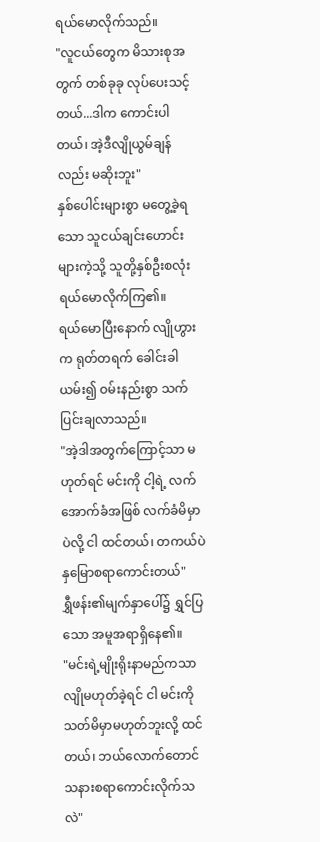ရယ်မောလိုက်သည်။
"လူငယ်တွေက မိသားစုအတွက် တစ်ခုခု လုပ်ပေးသင့်တယ်...ဒါက ကောင်းပါတယ်၊ အဲ့ဒီလျိုယွမ်ချန်လည်း မဆိုးဘူး"
နှစ်ပေါင်းများစွာ မတွေ့ခဲ့ရသော သူငယ်ချင်းဟောင်းများကဲ့သို့ သူတို့နှစ်ဦးစလုံး ရယ်မောလိုက်ကြ၏။
ရယ်မောပြီးနောက် လျိုဟွားက ရုတ်တရက် ခေါင်းခါယမ်း၍ ဝမ်းနည်းစွာ သက်ပြင်းချလာသည်။
"အဲ့ဒါအတွက်ကြောင့်သာ မဟုတ်ရင် မင်းကို ငါ့ရဲ့ လက်အောက်ခံအဖြစ် လက်ခံမိမှာပဲလို့ ငါ ထင်တယ်၊ တကယ်ပဲ နှမြောစရာကောင်းတယ်"
ရွှီဖန်း၏မျက်နှာပေါ်၌ ရွှင်ပြသော အမူအရာရှိနေ၏။
"မင်းရဲ့မျိုးရိုးနာမည်ကသာ လျိုမဟုတ်ခဲ့ရင် ငါ မင်းကို သတ်မိမှာမဟုတ်ဘူးလို့ ထင်တယ်၊ ဘယ်လောက်တောင် သနားစရာကောင်းလိုက်သလဲ"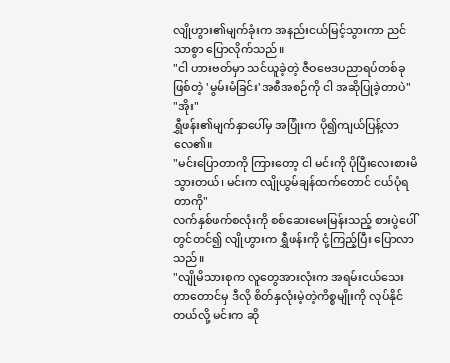လျိုဟွား၏မျက်ခုံးက အနည်းငယ်မြင့်သွားကာ ညင်သာစွာ ပြောလိုက်သည်။
"ငါ ဟားဗတ်မှာ သင်ယူခဲ့တဲ့ ဇီဝဗေဒပညာရပ်တစ်ခုဖြစ်တဲ့ 'မွမ်းမံခြင်း'အစီအစဉ်ကို ငါ အဆိုပြုခဲ့တာပဲ"
"အိုး"
ရွှီဖန်း၏မျက်နှာပေါ်မှ အပြုံးက ပို၍ကျယ်ပြန့်လာလေ၏။
"မင်းပြောတာကို ကြားတော့ ငါ မင်းကို ပိုပြီးလေးစားမိသွားတယ်၊ မင်းက လျိုယွမ်ချန်ထက်တောင် ငယ်ပုံရတာကို"
လက်နှစ်ဖက်စလုံးကို စစ်ဆေးမေးမြန်းသည့် စားပွဲပေါ်တွင်တင်၍ လျိုဟွားက ရွှီဖန်းကို ငုံ့ကြည့်ပြီး ပြောလာသည်။
"လျိုမိသားစုက လူတွေအားလုံးက အရမ်းငယ်သေးတာတောင်မှ ဒီလို စိတ်နှလုံးမဲ့တဲ့ကိစ္စမျိုးကို လုပ်နိုင်တယ်လို့ မင်းက ဆို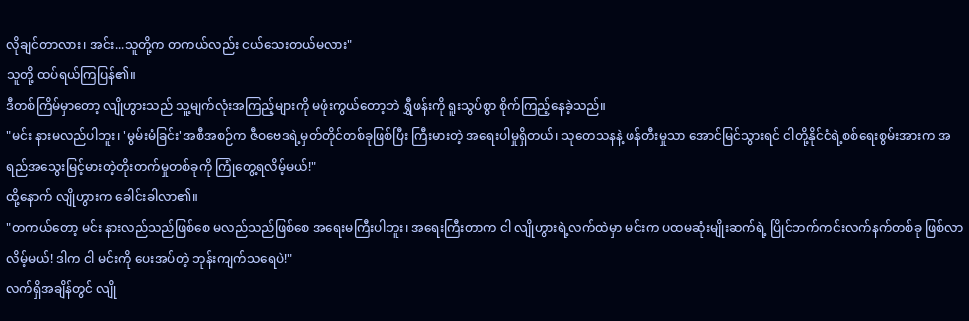လိုချင်တာလား၊ အင်း...သူတို့က တကယ်လည်း ငယ်သေးတယ်မလား"
သူတို့ ထပ်ရယ်ကြပြန်၏။
ဒီတစ်ကြိမ်မှာတော့ လျိုဟွားသည် သူ့မျက်လုံးအကြည့်များကို မဖုံးကွယ်တော့ဘဲ ရွှီဖန်းကို ရူးသွပ်စွာ စိုက်ကြည့်နေခဲ့သည်။
"မင်း နားမလည်ပါဘူး၊ 'မွမ်းမံခြင်း'အစီအစဉ်က ဇီဝဗေဒရဲ့မှတ်တိုင်တစ်ခုဖြစ်ပြီး ကြီးမားတဲ့ အရေးပါမှုရှိတယ်၊ သုတေသနနဲ့ ဖန်တီးမှုသာ အောင်မြင်သွားရင် ငါတို့နိုင်ငံရဲ့စစ်ရေးစွမ်းအားက အရည်အသွေးမြင့်မားတဲ့တိုးတက်မှုတစ်ခုကို ကြုံတွေ့ရလိမ့်မယ်!"
ထို့နောက် လျိုဟွားက ခေါင်းခါလာ၏။
"တကယ်တော့ မင်း နားလည်သည်ဖြစ်စေ မလည်သည်ဖြစ်စေ အရေးမကြီးပါဘူး၊ အရေးကြီးတာက ငါ လျိုဟွားရဲ့လက်ထဲမှာ မင်းက ပထမဆုံးမျိုးဆက်ရဲ့ ပြိုင်ဘက်ကင်းလက်နက်တစ်ခု ဖြစ်လာလိမ့်မယ်! ဒါက ငါ မင်းကို ပေးအပ်တဲ့ ဘုန်းကျက်သရေပဲ!"
လက်ရှိအချိန်တွင် လျို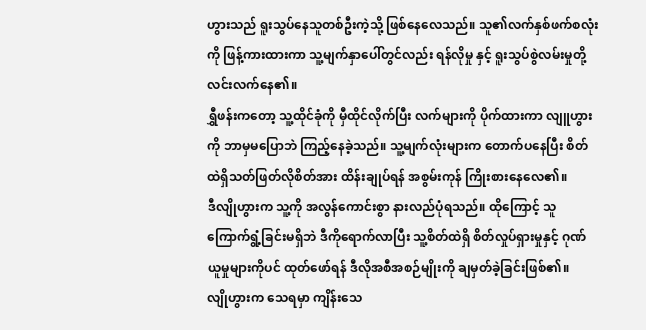ဟွားသည် ရူးသွပ်နေသူတစ်ဦးကဲ့သို့ ဖြစ်နေလေသည်။ သူ၏လက်နှစ်ဖက်စလုံးကို ဖြန့်ကားထားကာ သူ့မျက်နှာပေါ်တွင်လည်း ရန်လိုမှု နှင့် ရူးသွပ်စွဲလမ်းမှုတို့ လင်းလက်နေ၏။
ရွှီဖန်းကတော့ သူ့ထိုင်ခုံကို မှီထိုင်လိုက်ပြီး လက်များကို ပိုက်ထားကာ လျူဟွားကို ဘာမှမပြောဘဲ ကြည့်နေခဲ့သည်။ သူ့မျက်လုံးများက တောက်ပနေပြီး စိတ်ထဲရှိသတ်ဖြတ်လိုစိတ်အား ထိန်းချုပ်ရန် အစွမ်းကုန် ကြိုးစားနေလေ၏။
ဒီလျိုဟွားက သူ့ကို အလွန်ကောင်းစွာ နားလည်ပုံရသည်။ ထိုကြောင့် သူ ကြောက်ရွံ့ခြင်းမရှိဘဲ ဒီကိုရောက်လာပြီး သူ့စိတ်ထဲရှိ စိတ်လှုပ်ရှားမှုနှင့် ဂုဏ်ယူမှုများကိုပင် ထုတ်ဖော်ရန် ဒီလိုအစီအစဉ်မျိုးကို ချမှတ်ခဲ့ခြင်းဖြစ်၏။
လျိုဟွားက သေရမှာ ကျိန်းသေ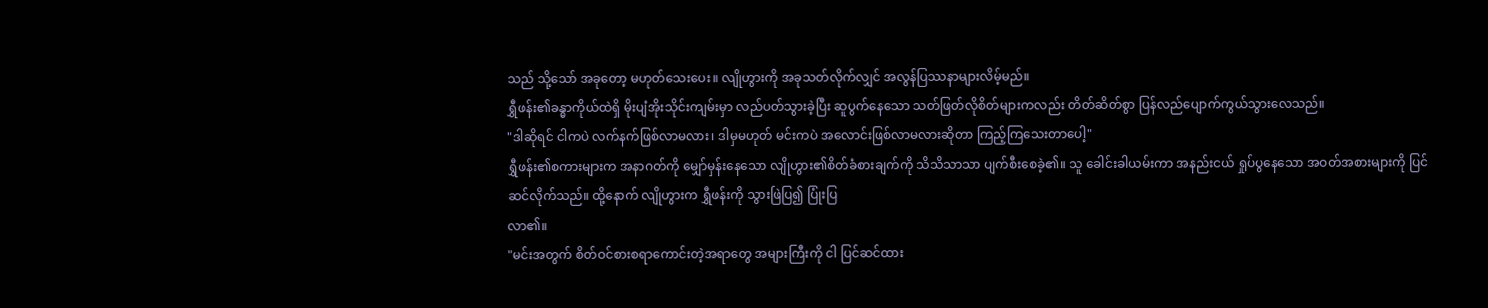သည် သို့သော် အခုတော့ မဟုတ်သေးပေး။ လျိုဟွားကို အခုသတ်လိုက်လျှင် အလွန်ပြဿနာများလိမ့်မည်။
ရွှီဖန်း၏ခန္ဓာကိုယ်ထဲရှိ မိုးပျံအိုးသိုင်းကျမ်းမှာ လည်ပတ်သွားခဲ့ပြီး ဆူပွက်နေသော သတ်ဖြတ်လိုစိတ်များကလည်း တိတ်ဆိတ်စွာ ပြန်လည်ပျောက်ကွယ်သွားလေသည်။
"ဒါဆိုရင် ငါကပဲ လက်နက်ဖြစ်လာမလား၊ ဒါမှမဟုတ် မင်းကပဲ အလောင်းဖြစ်လာမလားဆိုတာ ကြည့်ကြသေးတာပေါ့"
ရွှီဖန်း၏စကားများက အနာဂတ်ကို မျှော်မှန်းနေသော လျိုဟွား၏စိတ်ခံစားချက်ကို သိသိသာသာ ပျက်စီးစေခဲ့၏။ သူ ခေါင်းခါယမ်းကာ အနည်းငယ် ရှုပ်ပွနေသော အဝတ်အစားများကို ပြင်ဆင်လိုက်သည်။ ထို့နောက် လျိုဟွားက ရွှီဖန်းကို သွားဖြဲပြ၍ ပြုံးပြ
လာ၏။
"မင်းအတွက် စိတ်ဝင်စားစရာကောင်းတဲ့အရာတွေ အများကြီးကို ငါ ပြင်ဆင်ထား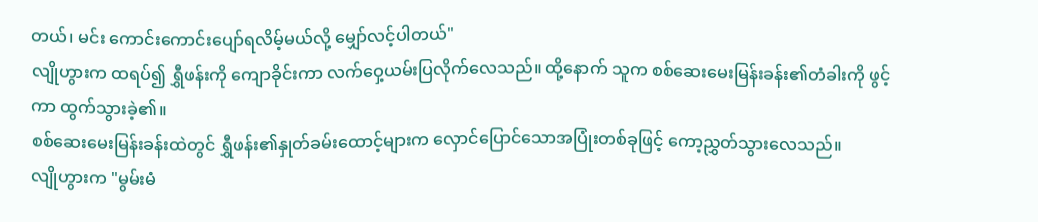တယ်၊ မင်း ကောင်းကောင်းပျော်ရလိမ့်မယ်လို့ မျှော်လင့်ပါတယ်"
လျိုဟွားက ထရပ်၍ ရွှီဖန်းကို ကျောခိုင်းကာ လက်ဝှေ့ယမ်းပြလိုက်လေသည်။ ထို့နောက် သူက စစ်ဆေးမေးမြန်းခန်း၏တံခါးကို ဖွင့်ကာ ထွက်သွားခဲ့၏။
စစ်ဆေးမေးမြန်းခန်းထဲတွင် ရွှီဖန်း၏နှုတ်ခမ်းထောင့်များက လှောင်ပြောင်သောအပြုံးတစ်ခုဖြင့် ကော့ညွှတ်သွားလေသည်။
လျိုဟွားက "မွမ်းမံ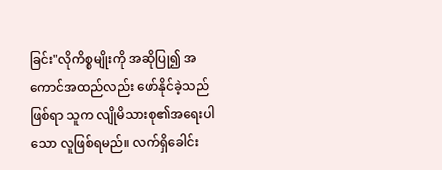ခြင်း"လိုကိစ္စမျိုးကို အဆိုပြု၍ အကောင်အထည်လည်း ဖော်နိုင်ခဲ့သည်ဖြစ်ရာ သူက လျိုမိသားစု၏အရေးပါသော လူဖြစ်ရမည်။ လက်ရှိခေါင်း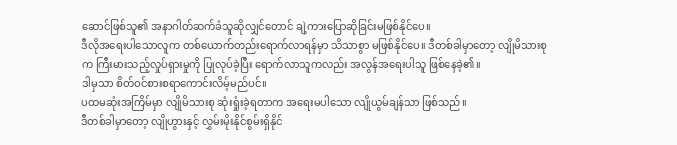ဆောင်ဖြစ်သူ၏ အနာဂါတ်ဆက်ခံသူဆိုလျှင်တောင် ချဲ့ကားပြောဆိုခြင်းမဖြစ်နိုင်ပေ။
ဒီလိုအရေးပါသောလူက တစ်ယောက်တည်းရောက်လာရန်မှာ သိသာစွာ မဖြစ်နိုင်ပေ။ ဒီတစ်ခါမှာတော့ လျိုမိသားစုက ကြီးမားသည့်လှုပ်ရှားမှုကို ပြုလုပ်ခဲ့ပြီး ရောက်လာသူကလည်း အလွန်အရေးပါသူ ဖြစ်နေခဲ့၏။
ဒါမှသာ စိတ်ဝင်စားစရာကောင်းလိမ့်မည်ပင်။
ပထမဆုံးအကြိမ်မှာ လျိုမိသားစု ဆုံးရှုံးခဲ့ရတာက အရေးမပါသော လျိုယွမ်ချန်သာ ဖြစ်သည်။
ဒီတစ်ခါမှာတော့ လျိုဟွားနှင့် လွှမ်းမိုးနိုင်စွမ်းရှိနိုင်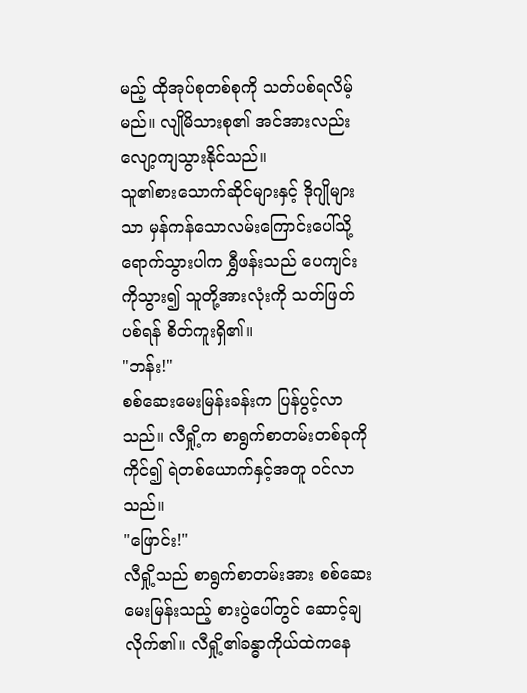မည့် ထိုအုပ်စုတစ်စုကို သတ်ပစ်ရလိမ့်မည်။ လျိုမိသားစု၏ အင်အားလည်း လျော့ကျသွားနိုင်သည်။
သူ၏စားသောက်ဆိုင်များနှင့် ဒိုဂျိုများသာ မှန်ကန်သောလမ်းကြောင်းပေါ်သို့ ရောက်သွားပါက ရွှီဖန်းသည် ပေကျင်းကိုသွား၍ သူတို့အားလုံးကို သတ်ဖြတ်ပစ်ရန် စိတ်ကူးရှိ၏။
"ဘန်း!"
စစ်ဆေးမေးမြန်းခန်းက ပြန်ပွင့်လာသည်။ လီရှို့က စာရွက်စာတမ်းတစ်ခုကိုကိုင်၍ ရဲတစ်ယောက်နှင့်အတူ ဝင်လာသည်။
"ဖြောင်း!"
လီရှို့သည် စာရွက်စာတမ်းအား စစ်ဆေးမေးမြန်းသည့် စားပွဲပေါ်တွင် ဆောင့်ချလိုက်၏။ လီရှို့၏ခန္ဓာကိုယ်ထဲကနေ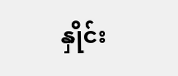နှိုင်း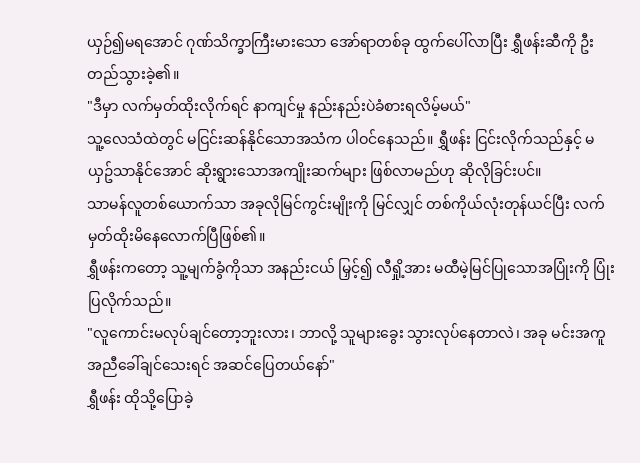ယှဉ်၍မရအောင် ဂုဏ်သိက္ခာကြီးမားသော အော်ရာတစ်ခု ထွက်ပေါ်လာပြီး ရွှီဖန်းဆီကို ဦးတည်သွားခဲ့၏။
"ဒီမှာ လက်မှတ်ထိုးလိုက်ရင် နာကျင်မှု နည်းနည်းပဲခံစားရလိမ့်မယ်"
သူ့လေသံထဲတွင် မငြင်းဆန်နိုင်သောအသံက ပါဝင်နေသည်။ ရွှီဖန်း ငြင်းလိုက်သည်နှင့် မယှဥ်သာနိုင်အောင် ဆိုးရွားသောအကျိုးဆက်များ ဖြစ်လာမည်ဟု ဆိုလိုခြင်းပင်။
သာမန်လူတစ်ယောက်သာ အခုလိုမြင်ကွင်းမျိုးကို မြင်လျှင် တစ်ကိုယ်လုံးတုန်ယင်ပြီး လက်မှတ်ထိုးမိနေလောက်ပြီဖြစ်၏။
ရွှီဖန်းကတော့ သူ့မျက်ခွံကိုသာ အနည်းငယ် မြှင့်၍ လီရှို့အား မထီမဲ့မြင်ပြုသောအပြုံးကို ပြုံးပြလိုက်သည်။
"လူကောင်းမလုပ်ချင်တော့ဘူးလား၊ ဘာလို့ သူများခွေး သွားလုပ်နေတာလဲ၊ အခု မင်းအကူအညီခေါ်ချင်သေးရင် အဆင်ပြေတယ်နော်"
ရွှီဖန်း ထိုသို့ပြောခဲ့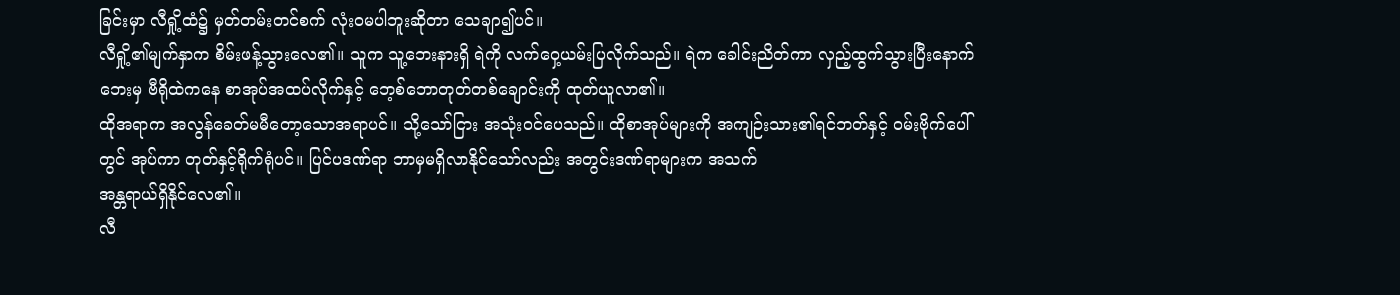ခြင်းမှာ လီရှို့ထံ၌ မှတ်တမ်းတင်စက် လုံးဝမပါဘူးဆိုတာ သေချာ၍ပင်။
လီရှို့၏မျက်နှာက စိမ်းဖန့်သွားလေ၏။ သူက သူ့ဘေးနားရှိ ရဲကို လက်ဝှေ့ယမ်းပြလိုက်သည်။ ရဲက ခေါင်းညိတ်ကာ လှည့်ထွက်သွားပြီးနောက် ဘေးမှ ဗီရိုထဲကနေ စာအုပ်အထပ်လိုက်နှင့် ဘေ့စ်ဘောတုတ်တစ်ချောင်းကို ထုတ်ယူလာ၏။
ထိုအရာက အလွန်ခေတ်မမီတော့သောအရာပင်။ သို့သော်ငြား အသုံးဝင်ပေသည်။ ထိုစာအုပ်များကို အကျဉ်းသား၏ရင်ဘတ်နှင့် ဝမ်းဗိုက်ပေါ်တွင် အုပ်ကာ တုတ်နှင့်ရိုက်ရုံပင်။ ပြင်ပဒဏ်ရာ ဘာမှမရှိလာနိုင်သော်လည်း အတွင်းဒဏ်ရာများက အသက်
အန္တရာယ်ရှိနိုင်လေ၏။
လီ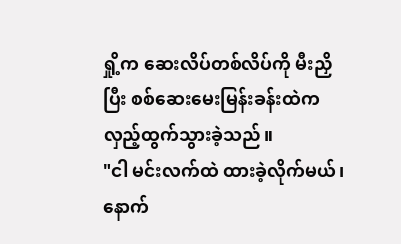ရှို့က ဆေးလိပ်တစ်လိပ်ကို မီးညှိပြီး စစ်ဆေးမေးမြန်းခန်းထဲက လှည့်ထွက်သွားခဲ့သည်။
"ငါ မင်းလက်ထဲ ထားခဲ့လိုက်မယ်၊ နောက်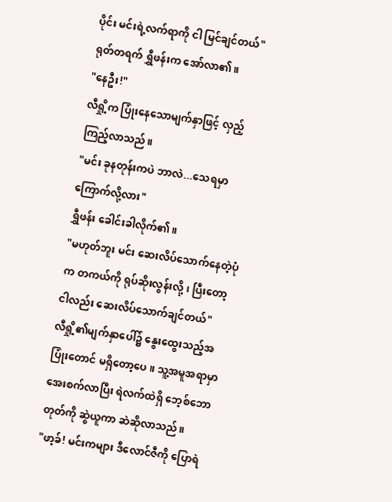ပိုင်း မင်းရဲ့လက်ရာကို ငါ မြင်ချင်တယ်"
ရုတ်တရက် ရွှီဖန်းက အော်လာ၏။
"နေဦး!"
လီရှို့က ပြုံးနေသောမျက်နှာဖြင့် လှည့်ကြည့်လာသည်။
"မင်း ခုနတုန်းကပဲ ဘာလဲ...သေရမှာ ကြောက်လို့လား"
ရွှီဖန်း ခေါင်းခါလိုက်၏။
"မဟုတ်ဘူး မင်း ဆေးလိပ်သောက်နေတဲ့ပုံက တကယ်ကို ရုပ်ဆိုးလွန်းလို့၊ ပြီးတော့ ငါလည်း ဆေးလိပ်သောက်ချင်တယ်"
လီရှို့၏မျက်နှာပေါ်၌ နွေးထွေးသည့်အပြုံးတောင် မရှိတော့ပေ။ သူ့အမူအရာမှာ အေးစက်လာပြီး ရဲလက်ထဲရှိ ဘေ့စ်ဘောတုတ်ကို ဆွဲယူကာ ဆဲဆိုလာသည်။
"ဖာ့ခ်! မင်းကများ ဒီလောင်ဇီကို ပြောရဲ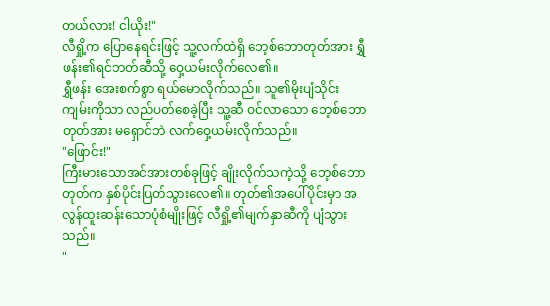တယ်လား! ငါယိုး!"
လီရှို့က ပြောနေရင်းဖြင့် သူ့လက်ထဲရှိ ဘေ့စ်ဘောတုတ်အား ရွှီဖန်း၏ရင်ဘတ်ဆီသို့ ဝှေ့ယမ်းလိုက်လေ၏။
ရွှီဖန်း အေးစက်စွာ ရယ်မောလိုက်သည်။ သူ၏မိုးပျံသိုင်းကျမ်းကိုသာ လည်ပတ်စေခဲ့ပြီး သူ့ဆီ ဝင်လာသော ဘေ့စ်ဘောတုတ်အား မရှောင်ဘဲ လက်ဝှေ့ယမ်းလိုက်သည်။
"ဖြောင်း!"
ကြီးမားသောအင်အားတစ်ခုဖြင့် ချိုးလိုက်သကဲ့သို့ ဘေ့စ်ဘောတုတ်က နှစ်ပိုင်းပြတ်သွားလေ၏။ တုတ်၏အပေါ်ပိုင်းမှာ အလွန်ထူးဆန်းသောပုံစံမျိုးဖြင့် လီရှို့၏မျက်နှာဆီကို ပျံသွားသည်။
"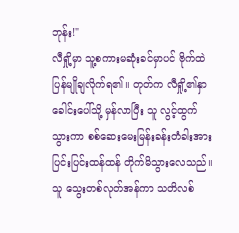ဘုန်း!"
လီရှို့မှာ သူ့စကားမဆုံးခင်မှာပင် ဗိုက်ထဲ ပြန်မျိုချလိုက်ရ၏။ တုတ်က လီရှို့၏နှာခေါင်းပေါ်သို့ မှန်လာပြီး သူ လွင့်ထွက်သွားကာ စစ်ဆေးမေးမြန်းခန်းတံခါးအား ပြင်းပြင်းထန်ထန် တိုက်မိသွားလေသည်။ သူ သွေးတစ်လုတ်အန်ကာ သတိလစ်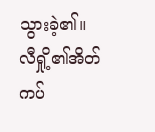သွားခဲ့၏။
လီရှို့၏အိတ်ကပ်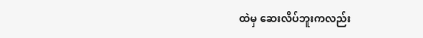ထဲမှ ဆေးလိပ်ဘူးကလည်း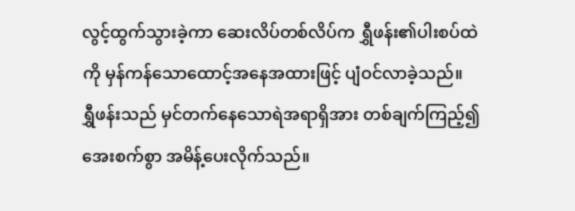လွင့်ထွက်သွားခဲ့ကာ ဆေးလိပ်တစ်လိပ်က ရွှီဖန်း၏ပါးစပ်ထဲကို မှန်ကန်သောထောင့်အနေအထားဖြင့် ပျံဝင်လာခဲ့သည်။
ရွှီဖန်းသည် မှင်တက်နေသောရဲအရာရှိအား တစ်ချက်ကြည့်၍ အေးစက်စွာ အမိန့်ပေးလိုက်သည်။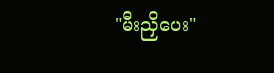"မီးညှိပေး"